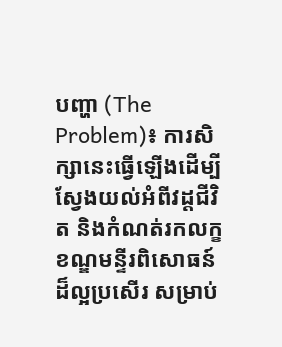បញ្ហា (The Problem)៖ ការសិក្សានេះធ្វើឡើងដើម្បីស្វែងយល់អំពីវដ្តជីវិត និងកំណត់រកលក្ខខណ្ឌមន្ទីរពិសោធន៍ដ៏ល្អប្រសើរ សម្រាប់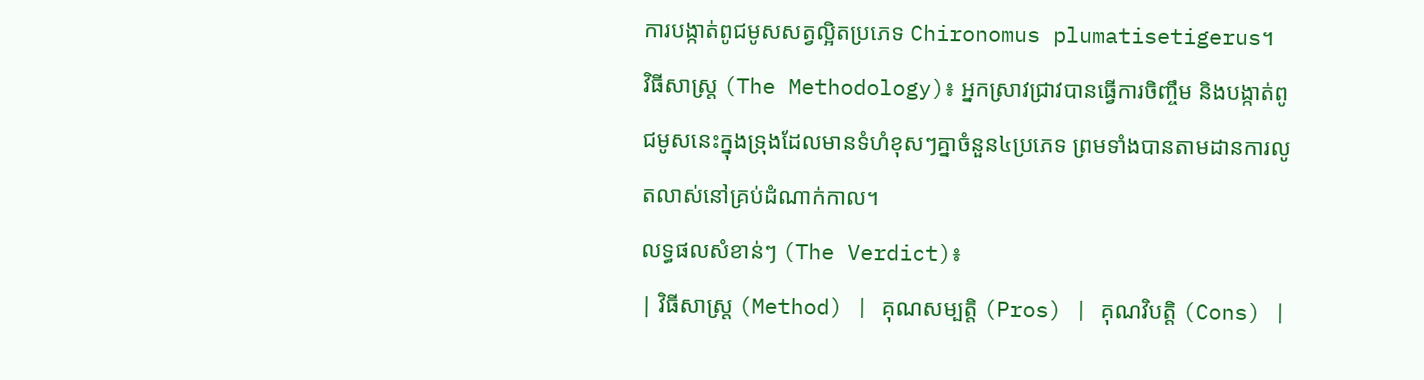ការបង្កាត់ពូជមូសសត្វល្អិតប្រភេទ Chironomus plumatisetigerus។
វិធីសាស្ត្រ (The Methodology)៖ អ្នកស្រាវជ្រាវបានធ្វើការចិញ្ចឹម និងបង្កាត់ពូជមូសនេះក្នុងទ្រុងដែលមានទំហំខុសៗគ្នាចំនួន៤ប្រភេទ ព្រមទាំងបានតាមដានការលូតលាស់នៅគ្រប់ដំណាក់កាល។
លទ្ធផលសំខាន់ៗ (The Verdict)៖
| វិធីសាស្ត្រ (Method) | គុណសម្បត្តិ (Pros) | គុណវិបត្តិ (Cons) |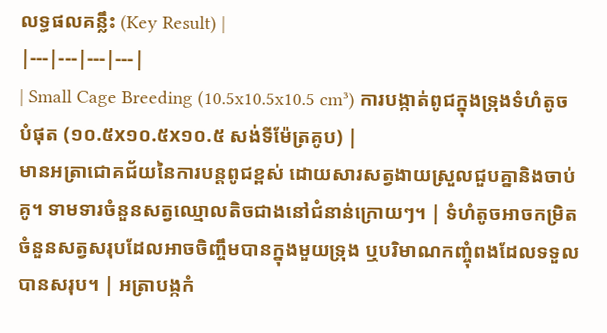លទ្ធផលគន្លឹះ (Key Result) |
|---|---|---|---|
| Small Cage Breeding (10.5x10.5x10.5 cm³) ការបង្កាត់ពូជក្នុងទ្រុងទំហំតូចបំផុត (១០.៥x១០.៥x១០.៥ សង់ទីម៉ែត្រគូប) |
មានអត្រាជោគជ័យនៃការបន្តពូជខ្ពស់ ដោយសារសត្វងាយស្រួលជួបគ្នានិងចាប់គូ។ ទាមទារចំនួនសត្វឈ្មោលតិចជាងនៅជំនាន់ក្រោយៗ។ | ទំហំតូចអាចកម្រិតចំនួនសត្វសរុបដែលអាចចិញ្ចឹមបានក្នុងមួយទ្រុង ឬបរិមាណកញ្ចុំពងដែលទទួលបានសរុប។ | អត្រាបង្កកំ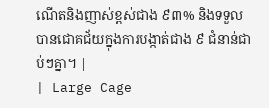ណើតនិងញាស់ខ្ពស់ជាង ៩៣% និងទទួលបានជោគជ័យក្នុងការបង្កាត់ជាង ៩ ជំនាន់ជាប់ៗគ្នា។ |
| Large Cage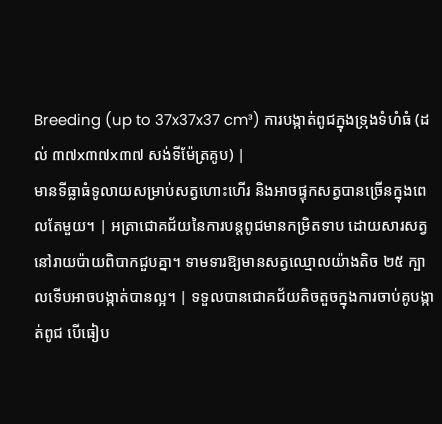Breeding (up to 37x37x37 cm³) ការបង្កាត់ពូជក្នុងទ្រុងទំហំធំ (ដល់ ៣៧x៣៧x៣៧ សង់ទីម៉ែត្រគូប) |
មានទីធ្លាធំទូលាយសម្រាប់សត្វហោះហើរ និងអាចផ្ទុកសត្វបានច្រើនក្នុងពេលតែមួយ។ | អត្រាជោគជ័យនៃការបន្តពូជមានកម្រិតទាប ដោយសារសត្វនៅរាយប៉ាយពិបាកជួបគ្នា។ ទាមទារឱ្យមានសត្វឈ្មោលយ៉ាងតិច ២៥ ក្បាលទើបអាចបង្កាត់បានល្អ។ | ទទួលបានជោគជ័យតិចតួចក្នុងការចាប់គូបង្កាត់ពូជ បើធៀប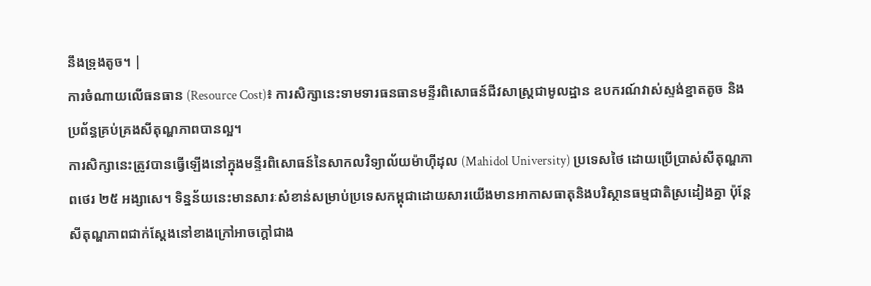នឹងទ្រុងតូច។ |
ការចំណាយលើធនធាន (Resource Cost)៖ ការសិក្សានេះទាមទារធនធានមន្ទីរពិសោធន៍ជីវសាស្ត្រជាមូលដ្ឋាន ឧបករណ៍វាស់ស្ទង់ខ្នាតតូច និងប្រព័ន្ធគ្រប់គ្រងសីតុណ្ហភាពបានល្អ។
ការសិក្សានេះត្រូវបានធ្វើឡើងនៅក្នុងមន្ទីរពិសោធន៍នៃសាកលវិទ្យាល័យម៉ាហ៊ីដុល (Mahidol University) ប្រទេសថៃ ដោយប្រើប្រាស់សីតុណ្ហភាពថេរ ២៥ អង្សាសេ។ ទិន្នន័យនេះមានសារៈសំខាន់សម្រាប់ប្រទេសកម្ពុជាដោយសារយើងមានអាកាសធាតុនិងបរិស្ថានធម្មជាតិស្រដៀងគ្នា ប៉ុន្តែសីតុណ្ហភាពជាក់ស្តែងនៅខាងក្រៅអាចក្តៅជាង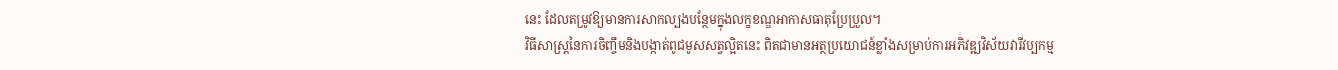នេះ ដែលតម្រូវឱ្យមានការសាកល្បងបន្ថែមក្នុងលក្ខខណ្ឌអាកាសធាតុប្រែប្រួល។
វិធីសាស្ត្រនៃការចិញ្ចឹមនិងបង្កាត់ពូជមូសសត្វល្អិតនេះ ពិតជាមានអត្ថប្រយោជន៍ខ្លាំងសម្រាប់ការអភិវឌ្ឍវិស័យវារីវប្បកម្ម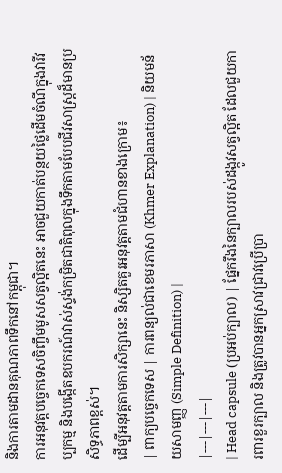និងការតាមដានគុណភាពទឹកនៅកម្ពុជា។
ការអនុវត្តបច្ចេកទេសចិញ្ចឹមមូសសត្វល្អិតនេះ អាចជួយកាត់បន្ថយថ្លៃដើមចំណីក្នុងវារីវប្បកម្ម និងបង្កើតឧបករណ៍វាស់ស្ទង់កម្រិតជាតិពុលក្នុងទឹកតាមបែបជីវសាស្ត្រដ៏មានប្រសិទ្ធភាពខ្ពស់។
ដើម្បីអនុវត្តតាមការសិក្សានេះ និស្សិតគួរអនុវត្តតាមជំហានខាងក្រោម៖
| ពាក្យបច្ចេកទេស | ការពន្យល់ជាខេមរភាសា (Khmer Explanation) | និយមន័យសាមញ្ញ (Simple Definition) |
|---|---|---|
| Head capsule (ប្រអប់ក្បាល) | ផ្នែករឹងនៃក្បាលរបស់ដង្កូវសត្វល្អិត ដែលជួយការពារខួរក្បាល និងត្រូវបានអ្នកស្រាវជ្រាវប្រើប្រា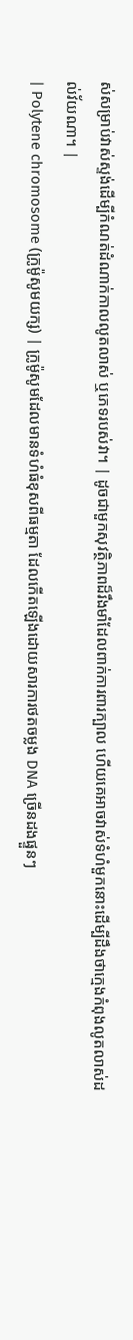ស់សម្រាប់វាស់ស្ទង់ដើម្បីកំណត់ដំណាក់កាលលូតលាស់ ឬភេទរបស់វា។ | ដូចជាមួកសុវត្ថិភាពដ៏រឹងមាំដែលពាក់ការពារក្បាល ហើយគេអាចវាស់ទំហំមួកនោះដើម្បីដឹងថាក្មេងកំពុងលូតលាស់ដល់វ័យណា។ |
| Polytene chromosome (ក្រូម៉ូសូមយក្ស) | ក្រូម៉ូសូមដែលមានទំហំធំខុសពីធម្មតា ដែលកើតឡើងដោយសារការថតចម្លង DNA ច្រើនដងផ្ទួនៗ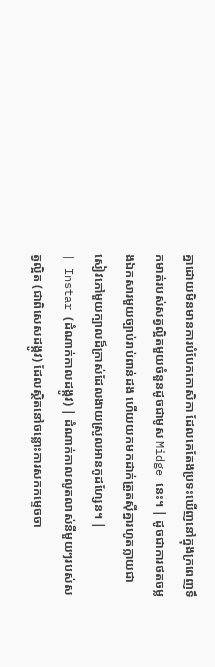គ្នាដោយមិនមានការបំបែកកោសិកា ដែលគេតែងប្រទះឃើញនៅក្នុងក្រពេញទឹកមាត់របស់សត្វល្អិតមួយចំនួនដូចជាមូស Midge នេះ។ | ដូចជាការថតចម្លងឯកសារមួយច្បាប់រាប់ពាន់ដង ហើយយកមកដាក់ត្រួតស៊ីគ្នារហូតក្លាយជាសៀវភៅមួយក្បាលដ៏ក្រាស់ដែលងាយស្រួលអានកូដហ្សែន។ |
| Instar (ដំណាក់កាលដង្កូវ) | ដំណាក់កាលលូតលាស់នីមួយៗរបស់សត្វល្អិត (ជាពិសេសដង្កូវ) ដែលស្ថិតនៅចន្លោះការសកកម្ទេចចា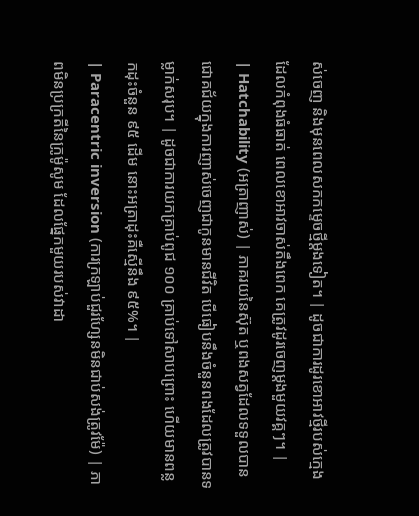ស់ចេញ និងមុនពេលសកកម្ទេចថ្មីម្តងទៀត។ | ដូចជាការដូរខោអាវថ្មីរបស់ក្មេងដែលកំពុងធំធាត់ ពេលខោអាវចាស់តឹងពេក គេត្រូវដូរចេញម្តងមួយវគ្គៗ។ |
| Hatchability (អត្រាញាស់) | ភាគរយនៃស៊ុត ឬពងសត្វដែលទទួលបានជោគជ័យក្នុងការញាស់ចេញជាកូនមានជីវិត បើធៀបនឹងចំនួនពងដែលត្រូវបានទម្លាក់សរុប។ | ដូចជាការយកគ្រាប់ពូជ ១០០ គ្រាប់ទៅសាបព្រោះ ហើយមានពន្លកដុះចំនួន ៩៥ ដើម នោះអត្រាដុះគឺស្មើនឹង ៩៥%។ |
| Paracentric inversion (ការក្រឡាប់ជួរហ្សែនមិនជាប់សង់ត្រូវម៉ែ) | ភាពមិនប្រក្រតីនៃក្រូម៉ូសូម ដែលផ្នែកមួយរបស់វាដា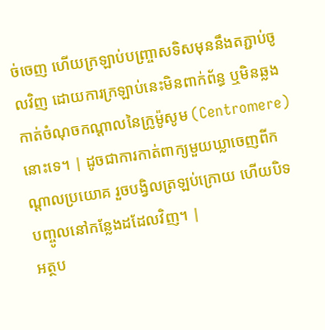ច់ចេញ ហើយក្រឡាប់បញ្រ្ចាសទិសមុននឹងតភ្ជាប់ចូលវិញ ដោយការក្រឡាប់នេះមិនពាក់ព័ន្ធ ឬមិនឆ្លងកាត់ចំណុចកណ្តាលនៃក្រូម៉ូសូម (Centromere) នោះទេ។ | ដូចជាការកាត់ពាក្យមួយឃ្លាចេញពីកណ្តាលប្រយោគ រួចបង្វិលត្រឡប់ក្រោយ ហើយបិទបញ្ចូលនៅកន្លែងដដែលវិញ។ |
អត្ថប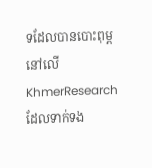ទដែលបានបោះពុម្ពនៅលើ KhmerResearch ដែលទាក់ទង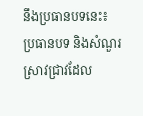នឹងប្រធានបទនេះ៖
ប្រធានបទ និងសំណួរស្រាវជ្រាវដែល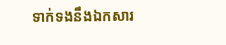ទាក់ទងនឹងឯកសារ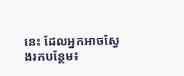នេះ ដែលអ្នកអាចស្វែងរកបន្ថែម៖